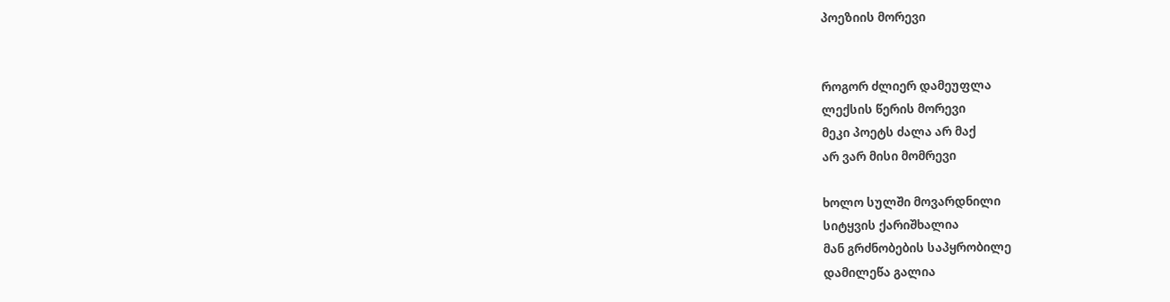პოეზიის მორევი


როგორ ძლიერ დამეუფლა
ლექსის წერის მორევი
მეკი პოეტს ძალა არ მაქ
არ ვარ მისი მომრევი

ხოლო სულში მოვარდნილი
სიტყვის ქარიშხალია
მან გრძნობების საპყრობილე
დამილეწა გალია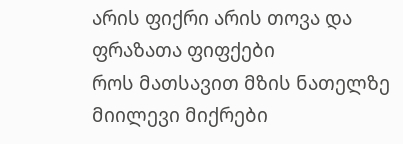არის ფიქრი არის თოვა და ფრაზათა ფიფქები
როს მათსავით მზის ნათელზე მიილევი მიქრები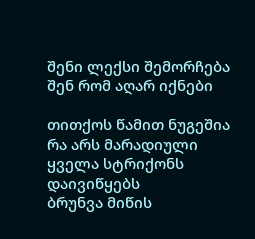შენი ლექსი შემორჩება
შენ რომ აღარ იქნები

თითქოს წამით ნუგეშია
რა არს მარადიული
ყველა სტრიქონს დაივიწყებს
ბრუნვა მიწის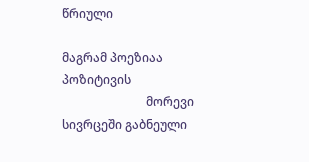წრიული

მაგრამ პოეზიაა პოზიტივის
                            მორევი
სივრცეში გაბნეული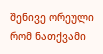შენივე ორეული
რომ ნათქვამი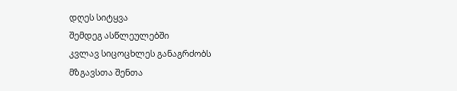დღეს სიტყვა
შემდეგ ასწლეულებში
კვლავ სიცოცხლეს განაგრძობს
მზგავსთა შენთა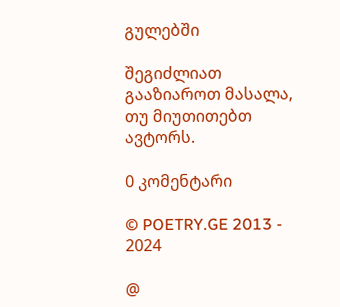გულებში

შეგიძლიათ გააზიაროთ მასალა, თუ მიუთითებთ ავტორს.

0 კომენტარი

© POETRY.GE 2013 - 2024

@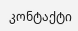კონტაქტი